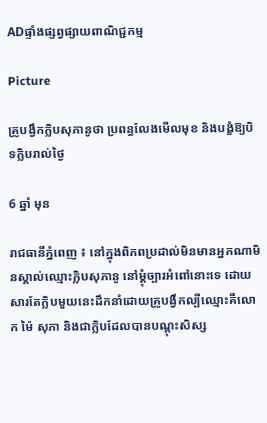ADផ្ទាំងផ្សព្វផ្សាយពាណិជ្ជកម្ម

Picture

គ្រូបង្វឹកក្លិបសុភានូថា ប្រពន្ធលែងមើលមុខ និងបង្ខំឱ្យបិទក្លិបរាល់ថ្ងៃ

6 ឆ្នាំ មុន

រាជធានីភ្នំពេញ ៖ នៅក្នុងពិភពប្រដាល់មិនមានអ្នកណាមិនស្គាល់ឈ្មោះក្លិបសុភានូ នៅម្ដុំច្បារអំពៅនោះទេ ដោយសារតែក្លិបមួយនេះដឹកនាំដោយគ្រូបង្វឹកល្បីឈ្មោះគឺលោក ម៉ៃ សុភា និងជាក្លិបដែលបានបណ្ដុះសិស្ស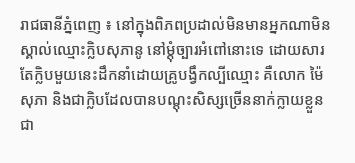រាជធានីភ្នំពេញ ៖ នៅក្នុងពិភពប្រដាល់មិនមានអ្នកណាមិនស្គាល់ឈ្មោះក្លិបសុភានូ នៅម្ដុំច្បារអំពៅនោះទេ ដោយសារតែក្លិបមួយនេះដឹកនាំដោយគ្រូបង្វឹកល្បីឈ្មោះ គឺលោក ម៉ៃ សុភា និងជាក្លិបដែលបានបណ្ដុះសិស្សច្រើននាក់ក្លាយខ្លួនជា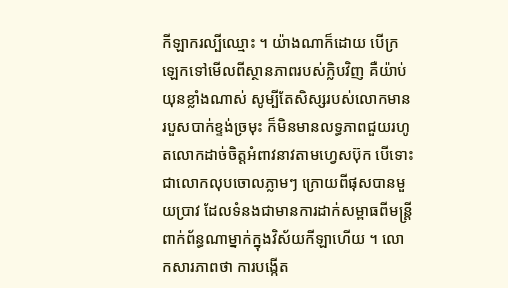កីឡាករល្បីឈ្មោះ ។ យ៉ាងណាក៏ដោយ បើក្រឡេកទៅមើលពីស្ថានភាពរបស់ក្លិបវិញ គឺយ៉ាប់យុនខ្លាំងណាស់ សូម្បីតែសិស្សរបស់លោកមានរបួសបាក់ខ្ទង់ច្រមុះ ក៏មិនមានលទ្ធភាពជួយរហូតលោកដាច់ចិត្តអំពាវនាវតាមហ្វេសប៊ុក បើទោះជាលោកលុបចោលភ្លាមៗ ក្រោយពីផុសបានមួយប្រាវ ដែលទំនងជាមានការដាក់សម្ពាធពីមន្ត្រីពាក់ព័ន្ធណាម្នាក់ក្នុងវិស័យកីឡាហើយ ។ លោកសារភាពថា ការបង្កើត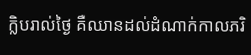ក្លិបរាល់ថ្ងៃ គឺឈានដល់ដំណាក់កាលភរិ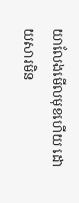យាលែងមើលមុខហើយ ដោយសារមិន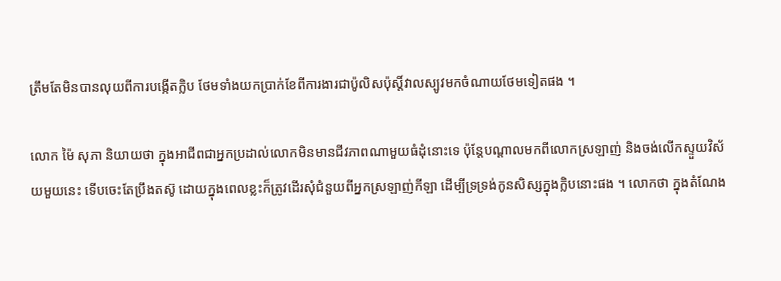ត្រឹមតែមិនបានលុយពីការបង្កើតក្លិប ថែមទាំងយកប្រាក់ខែពីការងារជាប៉ូលិសប៉ុស្ដិ៍វាលស្បូវមកចំណាយថែមទៀតផង ។

លោក ម៉ៃ សុភា និយាយថា ក្នុងអាជីពជាអ្នកប្រដាល់លោកមិនមានជីវភាពណាមួយធំដុំនោះទេ ប៉ុន្តែបណ្ដាលមកពីលោកស្រឡាញ់ និងចង់លើកស្ទួយវិស័យមួយនេះ ទើបចេះតែប្រឹងតស៊ូ ដោយក្នុងពេលខ្លះក៏ត្រូវដើរសុំជំនួយពីអ្នកស្រឡាញ់កីឡា ដើម្បីទ្រទ្រង់កូនសិស្សក្នុងក្លិបនោះផង ។ លោកថា ក្នុងតំណែង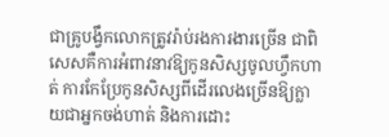ជាគ្រូបង្វឹកលោកត្រូវរ៉ាប់រងការងារច្រើន ជាពិសេសគឺការអំពាវនាវឱ្យកូនសិស្សចូលហ្វឹកហាត់ ការកែប្រែកូនសិស្សពីដើរលេងច្រើនឱ្យក្លាយជាអ្នកចង់ហាត់ និងការដោះ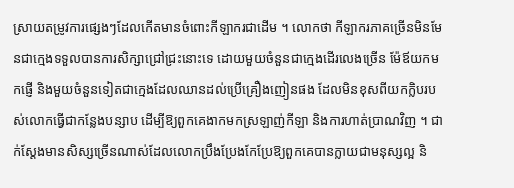ស្រាយតម្រូវការផ្សេងៗដែលកើតមានចំពោះកីឡាករជាដើម ។ លោកថា កីឡាករភាគច្រើនមិនមែនជាក្មេងទទួលបានការសិក្សាជ្រៅជ្រះនោះទេ ដោយមួយចំនួនជាក្មេងដើរលេងច្រើន ម៉ែឪយកមកផ្ញើ និងមួយចំនួនទៀតជាក្មេងដែលឈានដល់ប្រើគ្រឿងញៀនផង ដែលមិនខុសពីយកក្លិបរបស់លោកធ្វើជាកន្លែងបន្សាប ដើម្បីឱ្យពួកគេងាកមកស្រឡាញ់កីឡា និងការហាត់ប្រាណវិញ ។ ជាក់ស្ដែងមានសិស្សច្រើនណាស់ដែលលោកប្រឹងប្រែងកែប្រែឱ្យពួកគេបានក្លាយជាមនុស្សល្អ និ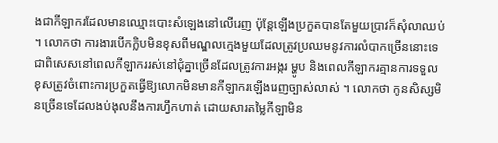ងជាកីឡាករដែលមានឈ្មោះបោះសំឡេងនៅលើរេញ ប៉ុន្តែឡើងប្រកួតបានតែមួយប្រាវក៏សុំលាឈប់ ។ លោកថា ការងារបើកក្លិបមិនខុសពីមណ្ឌលក្មេងមួយដែលត្រូវប្រឈមនូវការលំបាកច្រើននោះទេ ជាពិសេសនៅពេលកីឡាកររស់នៅជុំគ្នាច្រើនដែលត្រូវការអង្ករ ម្ហូប និងពេលកីឡាករគ្មានការទទួលខុសត្រូវចំពោះការប្រកួតធ្វើឱ្យលោកមិនមានកីឡាករឡើងរេញច្បាស់លាស់ ។ លោកថា កូនសិស្សមិនច្រើនទេដែលងប់ងុលនឹងការហ្វឹកហាត់ ដោយសារតម្លៃកីឡាមិន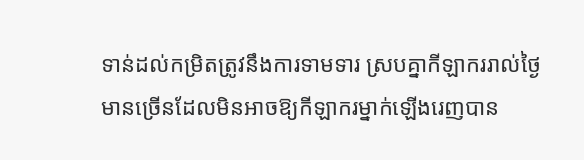ទាន់ដល់កម្រិតត្រូវនឹងការទាមទារ ស្របគ្នាកីឡាកររាល់ថ្ងៃមានច្រើនដែលមិនអាចឱ្យកីឡាករម្នាក់ឡើងរេញបាន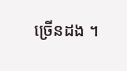ច្រើនដង ។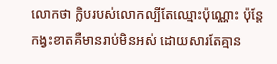លោកថា ក្លិបរបស់លោកល្បីតែឈ្មោះប៉ុណ្ណោះ ប៉ុន្តែកង្វះខាតគឺមានរាប់មិនអស់ ដោយសារតែគ្មាន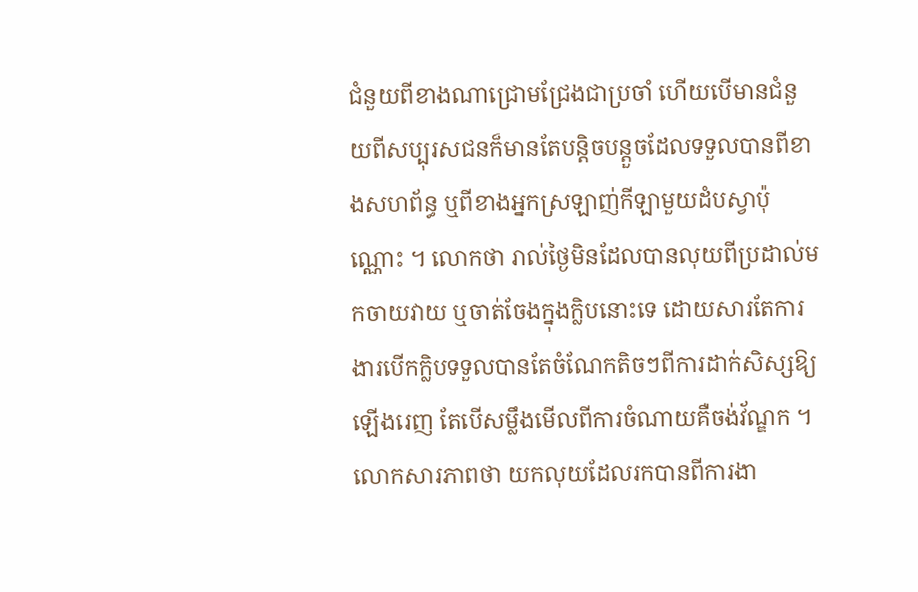ជំនួយពីខាងណាជ្រោមជ្រែងជាប្រចាំ ហើយបើមានជំនួយពីសប្បុរសជនក៏មានតែបន្តិចបន្តួចដែលទទួលបានពីខាងសហព័ន្ធ ឬពីខាងអ្នកស្រឡាញ់កីឡាមួយដំបស្វាប៉ុណ្ណោះ ។ លោកថា រាល់ថ្ងៃមិនដែលបានលុយពីប្រដាល់មកចាយវាយ ឬចាត់ចែងក្នុងក្លិបនោះទេ ដោយសារតែការងារបើកក្លិបទទួលបានតែចំណែកតិចៗពីការដាក់សិស្សឱ្យឡើងរេញ តែបើសម្លឹងមើលពីការចំណាយគឺចង់វ័ណ្ឌក ។ លោកសារភាពថា យកលុយដែលរកបានពីការងា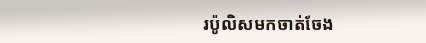រប៉ូលិសមកចាត់ចែង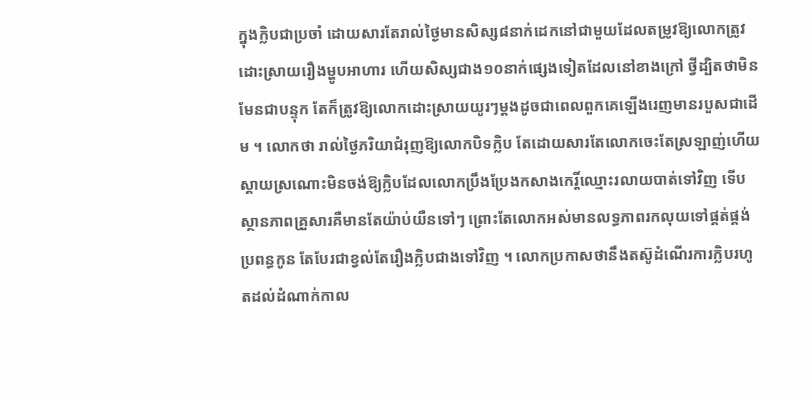ក្នុងក្លិបជាប្រចាំ ដោយសារតែរាល់ថ្ងៃមានសិស្ស៨នាក់ដេកនៅជាមួយដែលតម្រូវឱ្យលោកត្រូវដោះស្រាយរឿងម្ហូបអាហារ ហើយសិស្សជាង១០នាក់ផ្សេងទៀតដែលនៅខាងក្រៅ ថ្វីដ្បិតថាមិនមែនជាបន្ទុក តែក៏ត្រូវឱ្យលោកដោះស្រាយយូរៗម្ដងដូចជាពេលពួកគេឡើងរេញមានរបួសជាដើម ។ លោកថា រាល់ថ្ងៃភរិយាជំរុញឱ្យលោកបិទក្លិប តែដោយសារតែលោកចេះតែស្រឡាញ់ហើយស្ដាយស្រណោះមិនចង់ឱ្យក្លិបដែលលោកប្រឹងប្រែងកសាងកេរ្តិ៍ឈ្មោះរលាយបាត់ទៅវិញ ទើបស្ថានភាពគ្រួសារគឺមានតែយ៉ាប់យឺនទៅៗ ព្រោះតែលោកអស់មានលទ្ធភាពរកលុយទៅផ្គត់ផ្គង់ប្រពន្ធកូន តែបែរជាខ្វល់តែរឿងក្លិបជាងទៅវិញ ។ លោកប្រកាសថានឹងតស៊ូដំណើរការក្លិបរហូតដល់ដំណាក់កាល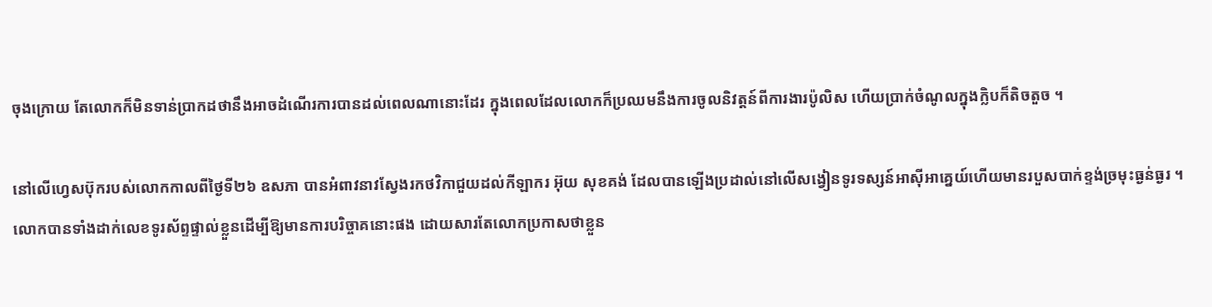ចុងក្រោយ តែលោកក៏មិនទាន់ប្រាកដថានឹងអាចដំណើរការបានដល់ពេលណានោះដែរ ក្នុងពេលដែលលោកក៏ប្រឈមនឹងការចូលនិវត្តន៍ពីការងារប៉ូលិស ហើយប្រាក់ចំណូលក្នុងក្លិបក៏តិចតួច ។

នៅលើហ្វេសប៊ុករបស់លោកកាលពីថ្ងៃទី២៦ ឧសភា បានអំពាវនាវស្វែងរកថវិកាជួយដល់កីឡាករ អ៊ុយ សុខគង់ ដែលបានឡើងប្រដាល់នៅលើសង្វៀនទូរទស្សន៍អាស៊ីអាគ្នេយ៍ហើយមានរបួសបាក់ខ្ទង់ច្រមុះធ្ងន់ធ្ងរ ។ លោកបានទាំងដាក់លេខទូរស័ព្ទផ្ទាល់ខ្លួនដើម្បីឱ្យមានការបរិច្ចាគនោះផង ដោយសារតែលោកប្រកាសថាខ្លួន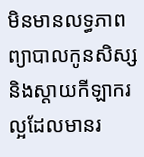មិនមានលទ្ធភាពព្យាបាលកូនសិស្ស និងស្ដាយកីឡាករល្អដែលមានរ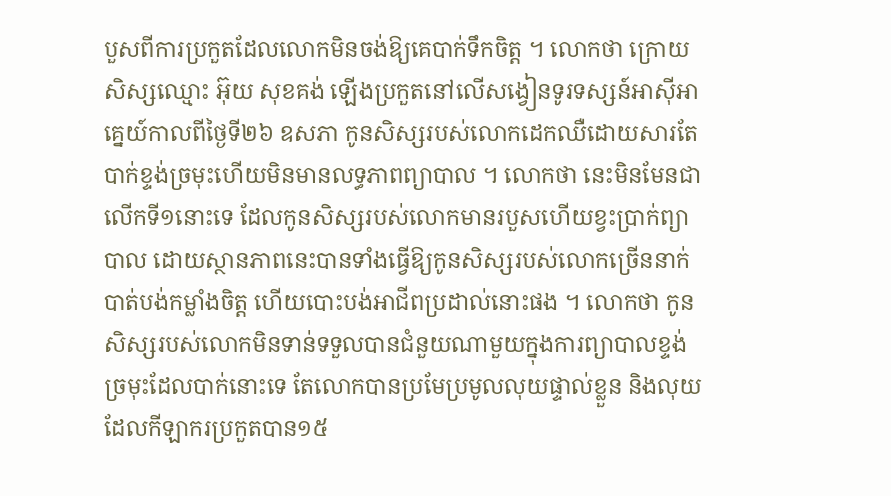បួសពីការប្រកួតដែលលោកមិនចង់ឱ្យគេបាក់ទឹកចិត្ត ។ លោកថា ក្រោយសិស្សឈ្មោះ អ៊ុយ សុខគង់ ឡើងប្រកួតនៅលើសង្វៀនទូរទស្សន៍អាស៊ីអាគ្នេយ៍កាលពីថ្ងៃទី២៦ ឧសភា កូនសិស្សរបស់លោកដេកឈឺដោយសារតែបាក់ខ្ទង់ច្រមុះហើយមិនមានលទ្ធភាពព្យាបាល ។ លោកថា នេះមិនមែនជាលើកទី១នោះទេ ដែលកូនសិស្សរបស់លោកមានរបួសហើយខ្វះប្រាក់ព្យាបាល ដោយស្ថានភាពនេះបានទាំងធ្វើឱ្យកូនសិស្សរបស់លោកច្រើននាក់បាត់បង់កម្លាំងចិត្ត ហើយបោះបង់អាជីពប្រដាល់នោះផង ។ លោកថា កូនសិស្សរបស់លោកមិនទាន់ទទួលបានជំនួយណាមួយក្នុងការព្យាបាលខ្ទង់ច្រមុះដែលបាក់នោះទេ តែលោកបានប្រមែប្រមូលលុយផ្ទាល់ខ្លួន និងលុយដែលកីឡាករប្រកួតបាន១៥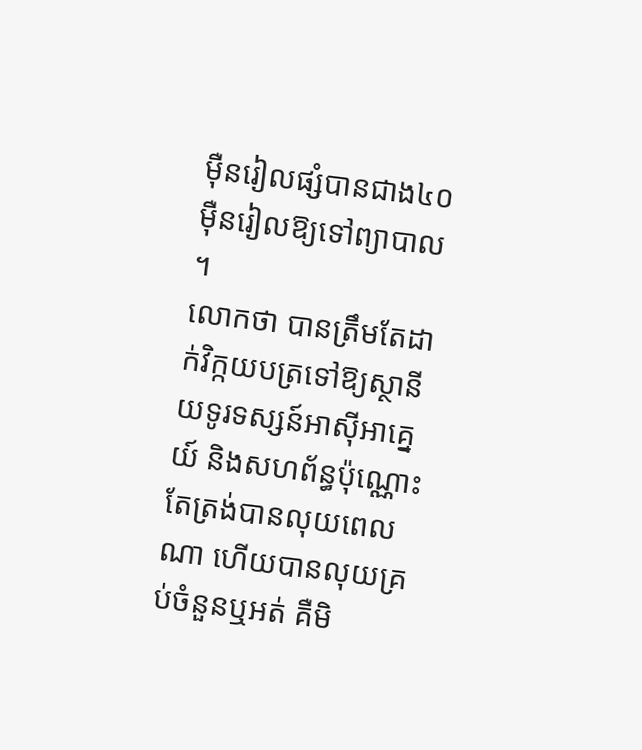ម៉ឺនរៀលផ្សំបានជាង៤០ម៉ឺនរៀលឱ្យទៅព្យាបាល ។
លោកថា បានត្រឹមតែដាក់វិក្កយបត្រទៅឱ្យស្ថានីយទូរទស្សន៍អាស៊ីអាគ្នេយ៍ និងសហព័ន្ធប៉ុណ្ណោះ តែត្រង់បានលុយពេលណា ហើយបានលុយគ្រប់ចំនួនឬអត់ គឺមិ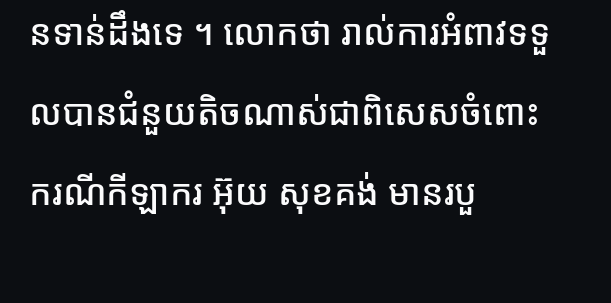នទាន់ដឹងទេ ។ លោកថា រាល់ការអំពាវទទួលបានជំនួយតិចណាស់ជាពិសេសចំពោះករណីកីឡាករ អ៊ុយ សុខគង់ មានរបួ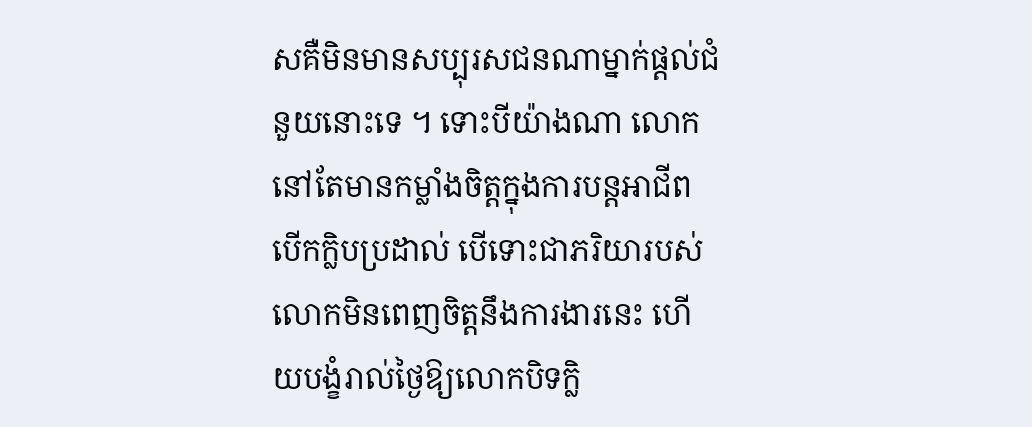សគឺមិនមានសប្បុរសជនណាម្នាក់ផ្ដល់ជំនួយនោះទេ ។ ទោះបីយ៉ាងណា លោកនៅតែមានកម្លាំងចិត្តក្នុងការបន្តអាជីពបើកក្លិបប្រដាល់ បើទោះជាភរិយារបស់លោកមិនពេញចិត្តនឹងការងារនេះ ហើយបង្ខំរាល់ថ្ងៃឱ្យលោកបិទក្លិ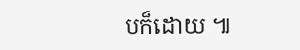បក៏ដោយ ៕